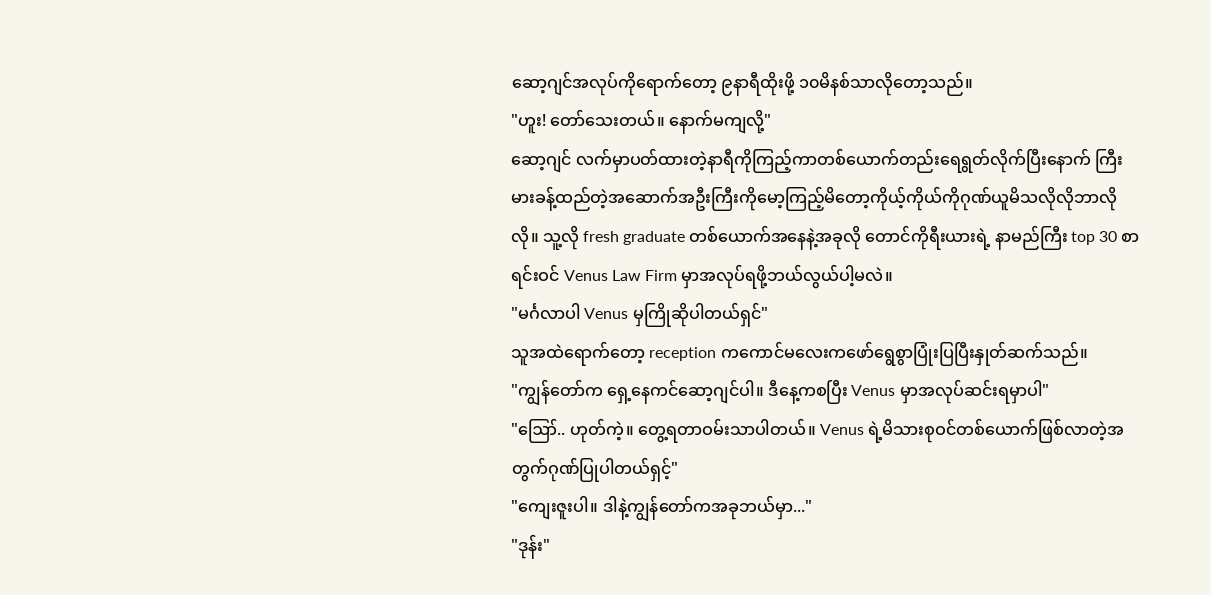ဆော့ဂျင်အလုပ်ကိုရောက်တော့ ၉နာရီထိုးဖို့ ၁၀မိနစ်သာလိုတော့သည်။
"ဟူး! တော်သေးတယ်။ နောက်မကျလို့"
ဆော့ဂျင် လက်မှာပတ်ထားတဲ့နာရီကိုကြည့်ကာတစ်ယောက်တည်းရေရွတ်လိုက်ပြီးနောက် ကြီးမားခန့်ထည်တဲ့အဆောက်အဦးကြီးကိုမော့ကြည့်မိတော့ကိုယ့်ကိုယ်ကိုဂုဏ်ယူမိသလိုလိုဘာလိုလို။ သူ့လို fresh graduate တစ်ယောက်အနေနဲ့အခုလို တောင်ကိုရီးယားရဲ့ နာမည်ကြီး top 30 စာရင်းဝင် Venus Law Firm မှာအလုပ်ရဖို့ဘယ်လွယ်ပါ့မလဲ။
"မင်္ဂလာပါ Venus မှကြိုဆိုပါတယ်ရှင်"
သူအထဲရောက်တော့ reception ကကောင်မလေးကဖော်ရွေစွာပြုံးပြပြီးနှုတ်ဆက်သည်။
"ကျွန်တော်က ရှေ့နေကင်ဆော့ဂျင်ပါ။ ဒီနေ့ကစပြီး Venus မှာအလုပ်ဆင်းရမှာပါ"
"ဪ.. ဟုတ်ကဲ့။ တွေ့ရတာဝမ်းသာပါတယ်။ Venus ရဲ့မိသားစုဝင်တစ်ယောက်ဖြစ်လာတဲ့အတွက်ဂုဏ်ပြုပါတယ်ရှင့်"
"ကျေးဇူးပါ။ ဒါနဲ့ကျွန်တော်ကအခုဘယ်မှာ..."
"ဒုန်း"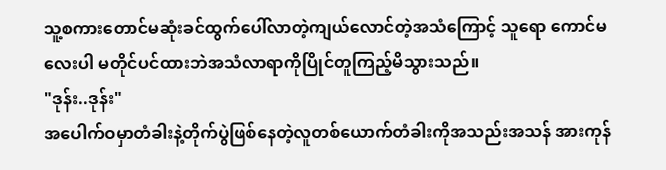သူ့စကားတောင်မဆုံးခင်ထွက်ပေါ်လာတဲ့ကျယ်လောင်တဲ့အသံကြောင့် သူရော ကောင်မလေးပါ မတိုင်ပင်ထားဘဲအသံလာရာကိုပြိုင်တူကြည့်မိသွားသည်။
"ဒုန်း..ဒုန်း"
အပေါက်ဝမှာတံခါးနဲ့တိုက်ပွဲဖြစ်နေတဲ့လူတစ်ယောက်တံခါးကိုအသည်းအသန် အားကုန်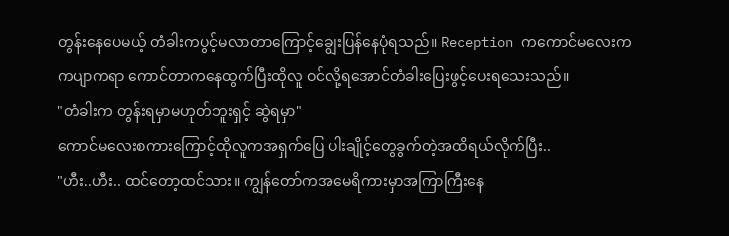တွန်းနေပေမယ့် တံခါးကပွင့်မလာတာကြောင့်ချွေးပြန်နေပုံရသည်။ Reception ကကောင်မလေးက ကပျာကရာ ကောင်တာကနေထွက်ပြီးထိုလူ ဝင်လို့ရအောင်တံခါးပြေးဖွင့်ပေးရသေးသည်။
"တံခါးက တွန်းရမှာမဟုတ်ဘူးရှင့် ဆွဲရမှာ"
ကောင်မလေးစကားကြောင့်ထိုလူကအရှက်ပြေ ပါးချိုင့်တွေခွက်တဲ့အထိရယ်လိုက်ပြီး..
"ဟီး..ဟီး.. ထင်တော့ထင်သား။ ကျွန်တော်ကအမေရိကားမှာအကြာကြီးနေ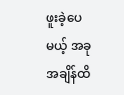ဖူးခဲ့ပေမယ့် အခုအချိန်ထိ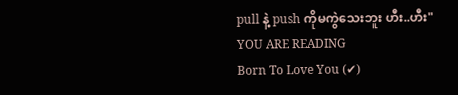pull နဲ့ push ကိုမကွဲသေးဘူး ဟီး..ဟီး"
YOU ARE READING
Born To Love You (✔)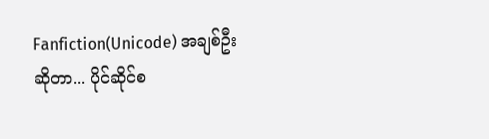Fanfiction(Unicode) အချစ်ဦးဆိုတာ... ပိုင်ဆိုင်စ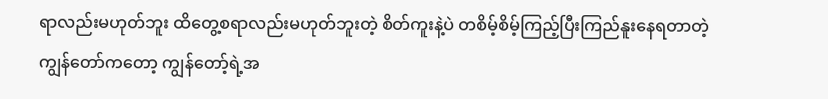ရာလည်းမဟုတ်ဘူး ထိတွေ့စရာလည်းမဟုတ်ဘူးတဲ့ စိတ်ကူးနဲ့ပဲ တစိမ့်စိမ့်ကြည့်ပြီးကြည်နူးနေရတာတဲ့ ကျွန်တော်ကတော့ ကျွန်တော့်ရဲ့အ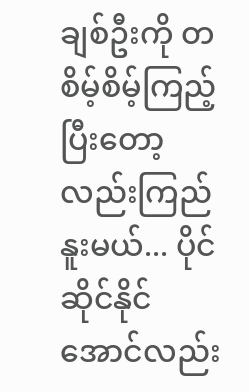ချစ်ဦးကို တစိမ့်စိမ့်ကြည့်ပြီးတော့လည်းကြည်နူးမယ်... ပိုင်ဆိုင်နိုင်အောင်လည်း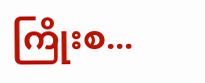ကြိုးစ...